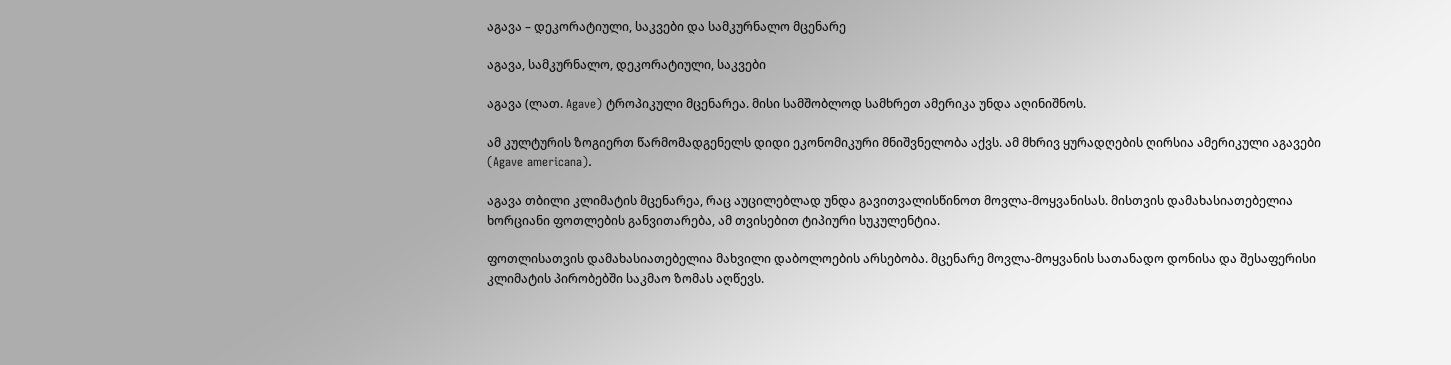აგავა – დეკორატიული, საკვები და სამკურნალო მცენარე

აგავა, სამკურნალო, დეკორატიული, საკვები

აგავა (ლათ. Agave) ტროპიკული მცენარეა. მისი სამშობლოდ სამხრეთ ამერიკა უნდა აღინიშნოს.

ამ კულტურის ზოგიერთ წარმომადგენელს დიდი ეკონომიკური მნიშვნელობა აქვს. ამ მხრივ ყურადღების ღირსია ამერიკული აგავები (Agave americana).

აგავა თბილი კლიმატის მცენარეა, რაც აუცილებლად უნდა გავითვალისწინოთ მოვლა-მოყვანისას. მისთვის დამახასიათებელია ხორციანი ფოთლების განვითარება, ამ თვისებით ტიპიური სუკულენტია.

ფოთლისათვის დამახასიათებელია მახვილი დაბოლოების არსებობა. მცენარე მოვლა-მოყვანის სათანადო დონისა და შესაფერისი კლიმატის პირობებში საკმაო ზომას აღწევს.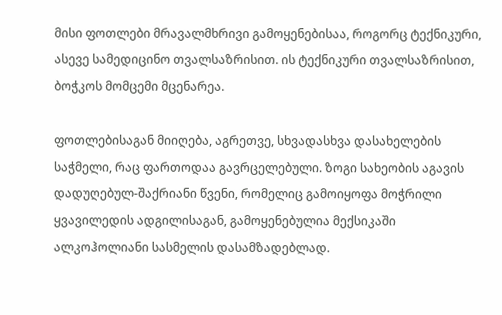მისი ფოთლები მრავალმხრივი გამოყენებისაა, როგორც ტექნიკური, ასევე სამედიცინო თვალსაზრისით. ის ტექნიკური თვალსაზრისით, ბოჭკოს მომცემი მცენარეა.

ფოთლებისაგან მიიღება, აგრეთვე, სხვადასხვა დასახელების საჭმელი, რაც ფართოდაა გავრცელებული. ზოგი სახეობის აგავის დადუღებულ-შაქრიანი წვენი, რომელიც გამოიყოფა მოჭრილი ყვავილედის ადგილისაგან, გამოყენებულია მექსიკაში ალკოჰოლიანი სასმელის დასამზადებლად.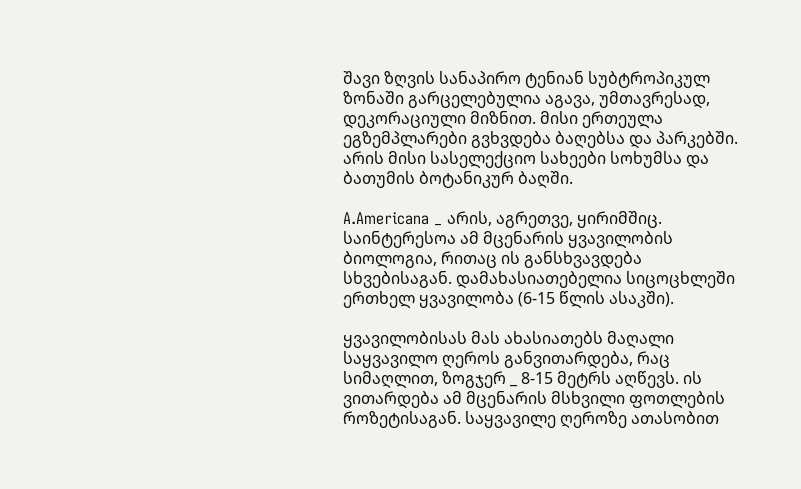შავი ზღვის სანაპირო ტენიან სუბტროპიკულ ზონაში გარცელებულია აგავა, უმთავრესად, დეკორაციული მიზნით. მისი ერთეულა ეგზემპლარები გვხვდება ბაღებსა და პარკებში. არის მისი სასელექციო სახეები სოხუმსა და ბათუმის ბოტანიკურ ბაღში.

A.Americana _ არის, აგრეთვე, ყირიმშიც. საინტერესოა ამ მცენარის ყვავილობის ბიოლოგია, რითაც ის განსხვავდება სხვებისაგან. დამახასიათებელია სიცოცხლეში ერთხელ ყვავილობა (6-15 წლის ასაკში).

ყვავილობისას მას ახასიათებს მაღალი საყვავილო ღეროს განვითარდება, რაც სიმაღლით, ზოგჯერ _ 8-15 მეტრს აღწევს. ის ვითარდება ამ მცენარის მსხვილი ფოთლების როზეტისაგან. საყვავილე ღეროზე ათასობით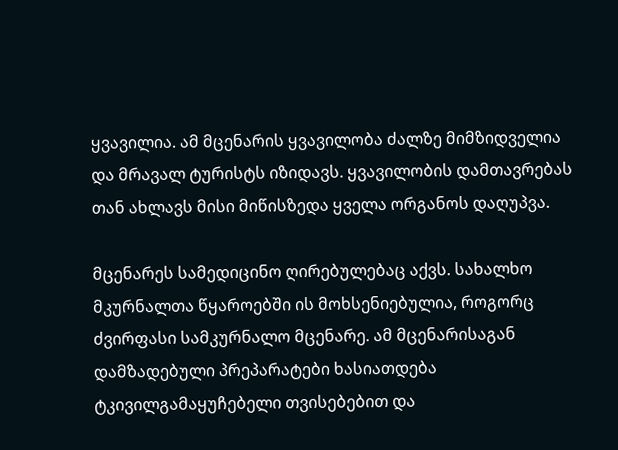ყვავილია. ამ მცენარის ყვავილობა ძალზე მიმზიდველია და მრავალ ტურისტს იზიდავს. ყვავილობის დამთავრებას თან ახლავს მისი მიწისზედა ყველა ორგანოს დაღუპვა.

მცენარეს სამედიცინო ღირებულებაც აქვს. სახალხო მკურნალთა წყაროებში ის მოხსენიებულია, როგორც ძვირფასი სამკურნალო მცენარე. ამ მცენარისაგან დამზადებული პრეპარატები ხასიათდება ტკივილგამაყუჩებელი თვისებებით და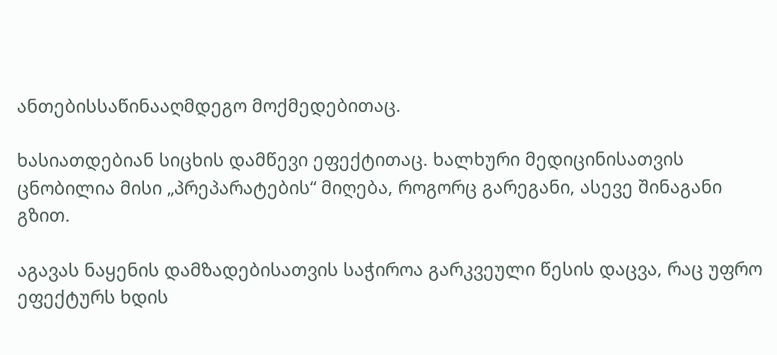ანთებისსაწინააღმდეგო მოქმედებითაც.

ხასიათდებიან სიცხის დამწევი ეფექტითაც. ხალხური მედიცინისათვის ცნობილია მისი „პრეპარატების“ მიღება, როგორც გარეგანი, ასევე შინაგანი გზით.

აგავას ნაყენის დამზადებისათვის საჭიროა გარკვეული წესის დაცვა, რაც უფრო ეფექტურს ხდის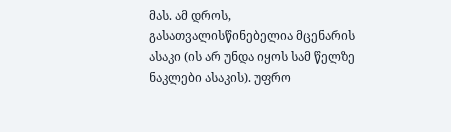მას. ამ დროს, გასათვალისწინებელია მცენარის ასაკი (ის არ უნდა იყოს სამ წელზე ნაკლები ასაკის). უფრო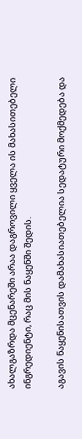ახალგაზრდა მცენარეში არაა დაგროვილი ყველა ის მახასითებელი ინგრედიენტი, რაც მის ნაყენში შედის.

აგავის ნაყენისათვის დამახასიათებელია სედატური მოქმედება და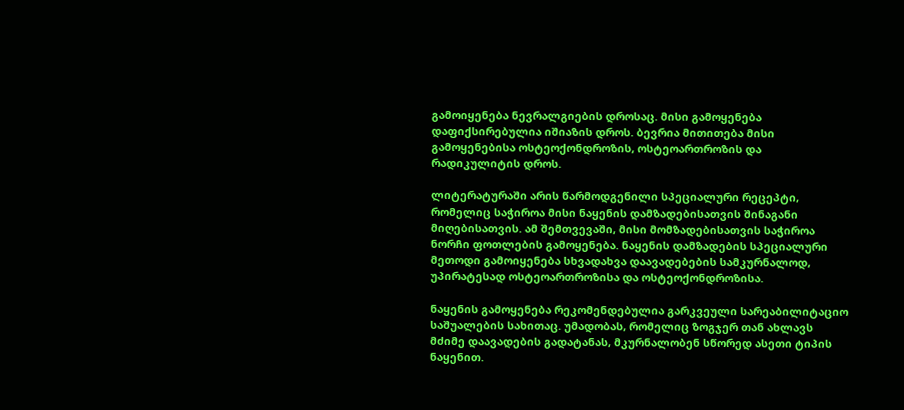გამოიყენება ნევრალგიების დროსაც. მისი გამოყენება დაფიქსირებულია იშიაზის დროს. ბევრია მითითება მისი გამოყენებისა ოსტეოქონდროზის, ოსტეოართროზის და რადიკულიტის დროს.

ლიტერატურაში არის წარმოდგენილი სპეციალური რეცეპტი, რომელიც საჭიროა მისი ნაყენის დამზადებისათვის შინაგანი მიღებისათვის. ამ შემთვევაში, მისი მომზადებისათვის საჭიროა ნორჩი ფოთლების გამოყენება. ნაყენის დამზადების სპეციალური მეთოდი გამოიყენება სხვადახვა დაავადებების სამკურნალოდ, უპირატესად ოსტეოართროზისა და ოსტეოქონდროზისა.

ნაყენის გამოყენება რეკომენდებულია გარკვეული სარეაბილიტაციო საშუალების სახითაც. უმადობას, რომელიც ზოგჯერ თან ახლავს მძიმე დაავადების გადატანას, მკურნალობენ სწორედ ასეთი ტიპის ნაყენით.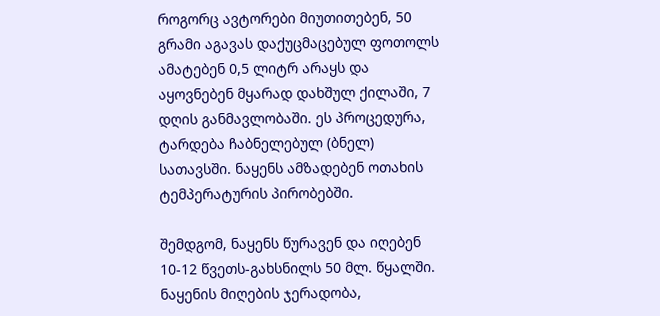როგორც ავტორები მიუთითებენ, 50 გრამი აგავას დაქუცმაცებულ ფოთოლს ამატებენ 0,5 ლიტრ არაყს და აყოვნებენ მყარად დახშულ ქილაში, 7 დღის განმავლობაში. ეს პროცედურა, ტარდება ჩაბნელებულ (ბნელ) სათავსში. ნაყენს ამზადებენ ოთახის ტემპერატურის პირობებში.

შემდგომ, ნაყენს წურავენ და იღებენ 10-12 წვეთს-გახსნილს 50 მლ. წყალში. ნაყენის მიღების ჯერადობა,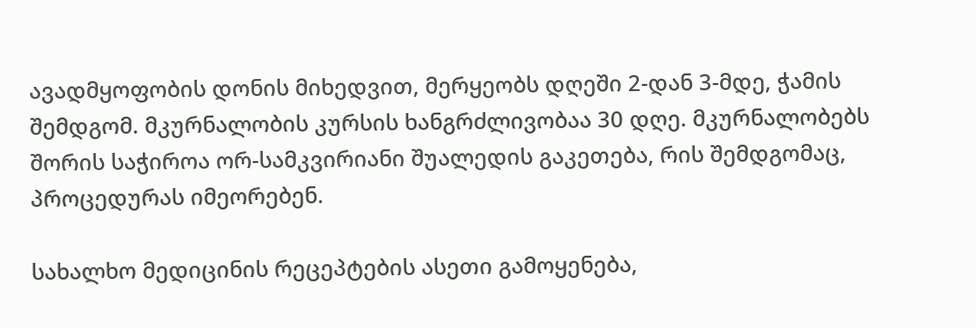ავადმყოფობის დონის მიხედვით, მერყეობს დღეში 2-დან 3-მდე, ჭამის შემდგომ. მკურნალობის კურსის ხანგრძლივობაა 30 დღე. მკურნალობებს შორის საჭიროა ორ-სამკვირიანი შუალედის გაკეთება, რის შემდგომაც, პროცედურას იმეორებენ.

სახალხო მედიცინის რეცეპტების ასეთი გამოყენება,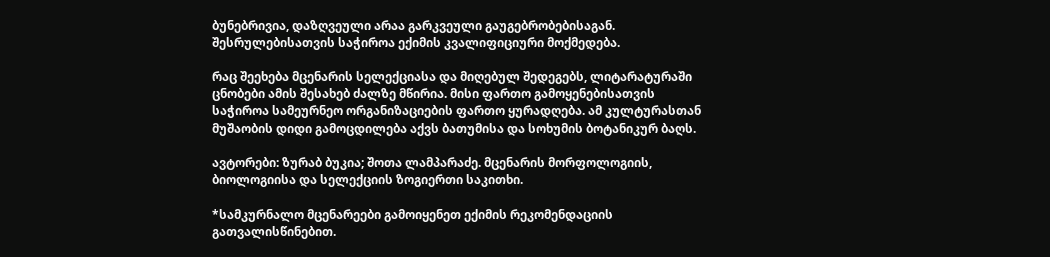ბუნებრივია, დაზღვეული არაა გარკვეული გაუგებრობებისაგან. შესრულებისათვის საჭიროა ექიმის კვალიფიციური მოქმედება.

რაც შეეხება მცენარის სელექციასა და მიღებულ შედეგებს, ლიტარატურაში ცნობები ამის შესახებ ძალზე მწირია. მისი ფართო გამოყენებისათვის საჭიროა სამეურნეო ორგანიზაციების ფართო ყურადღება. ამ კულტურასთან მუშაობის დიდი გამოცდილება აქვს ბათუმისა და სოხუმის ბოტანიკურ ბაღს.

ავტორები: ზურაბ ბუკია; შოთა ლამპარაძე. მცენარის მორფოლოგიის, ბიოლოგიისა და სელექციის ზოგიერთი საკითხი.

*სამკურნალო მცენარეები გამოიყენეთ ექიმის რეკომენდაციის გათვალისწინებით.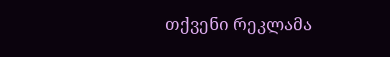თქვენი რეკლამა